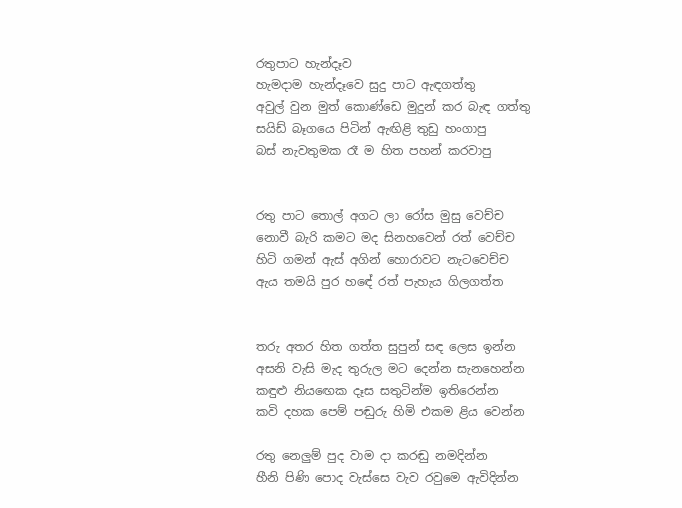රතුපාට හැන්දෑව
හැමදාම හැන්දෑවෙ සුදු පාට ඇඳගත්තු
අවුල් වුන මුත් කොණ්ඩෙ මුදුන් කර බැඳ ගත්තු
සයිඩ් බෑගයෙ පිටින් ඇඟිළි තුඩු හංගාපු
බස් නැවතුමක රෑ ම හිත පහන් කරවාපු


රතු පාට තොල් අගට ලා රෝස මුසු වෙච්ච
නොවී බැරි කමට මද සිනහවෙන් රත් වෙච්ච
හිටි ගමන් ඇස් අගින් හොරාවට නැටවෙච්ච
ඇය තමයි පුර හඳේ රත් පැහැය ගිලගත්ත


තරු අතර හිත ගත්ත සුපුන් සඳ ලෙස ඉන්න
අසනි වැසි මැද තුරුල මට දෙන්න සැනහෙන්න
කඳුළු නියඟෙක දෑස සතුටින්ම ඉතිරෙන්න
කවි දහක පෙම් පඬුරු හිමි එකම ළිය වෙන්න

රතු නෙලුම් පුද වාම දා කරඬු නමදින්න
හීනි පිණි පොද වැස්සෙ වැව රවුමෙ ඇවිදින්න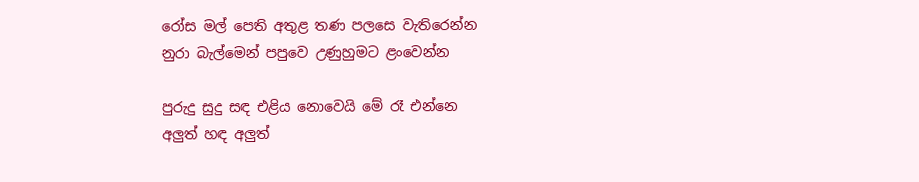රෝස මල් පෙති අතුළ තණ පලසෙ වැතිරෙන්න
නුරා බැල්මෙන් පපුවෙ උණුහුමට ළංවෙන්න

පුරුදු සුදු සඳ එළිය නොවෙයි මේ රෑ එන්නෙ
අලුත් හඳ අලුත්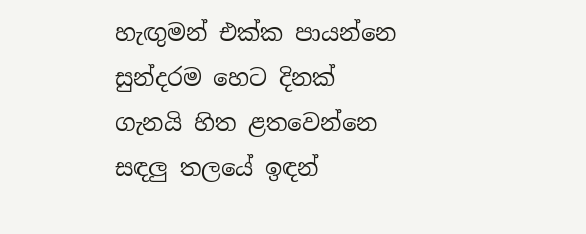හැඟුමන් එක්ක පායන්නෙ
සුන්දරම හෙට දිනක් ගැනයි හිත ළතවෙන්නෙ
සඳලු තලයේ ඉඳන්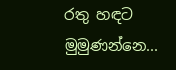රතු හඳට මුමුණන්නෙ...